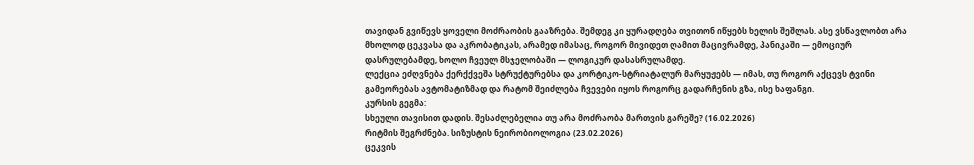თავიდან გვიწევს ყოველი მოძრაობის გააზრება. შემდეგ კი ყურადღება თვითონ იწყებს ხელის შეშლას. ასე ვსწავლობთ არა მხოლოდ ცეკვასა და აკრობატიკას, არამედ იმასაც, როგორ მივიდეთ ღამით მაცივრამდე, პანიკაში — ემოციურ დასრულებამდე, ხოლო ჩვეულ მსჯელობაში — ლოგიკურ დასასრულამდე.
ლექცია ეძღვნება ქერქქვეშა სტრუქტურებსა და კორტიკო-სტრიატალურ მარყუჟებს — იმას, თუ როგორ აქცევს ტვინი გამეორებას ავტომატიზმად და რატომ შეიძლება ჩვევები იყოს როგორც გადარჩენის გზა, ისე ხაფანგი.
კურსის გეგმა:
სხეული თავისით დადის. შესაძლებელია თუ არა მოძრაობა მართვის გარეშე? (16.02.2026)
რიტმის შეგრძნება. სიზუსტის ნეირობიოლოგია (23.02.2026)
ცეკვის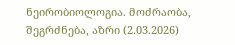ნეირობიოლოგია. მოძრაობა, შეგრძნება, აზრი (2.03.2026)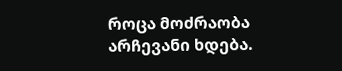როცა მოძრაობა არჩევანი ხდება.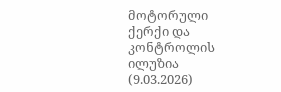მოტორული ქერქი და კონტროლის ილუზია (9.03.2026)